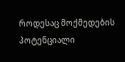როდესაც მოქმედების პოტენციალი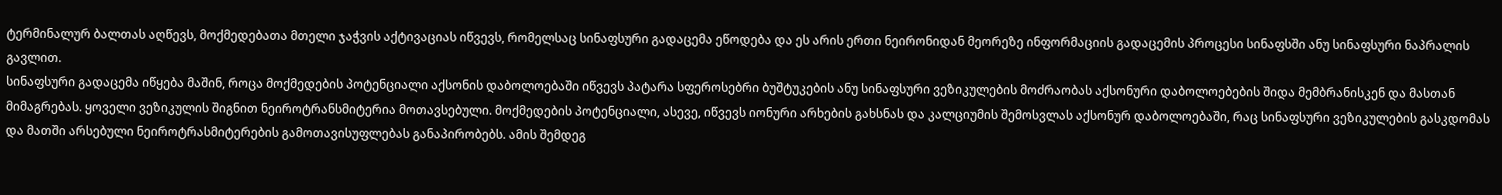ტერმინალურ ბალთას აღწევს, მოქმედებათა მთელი ჯაჭვის აქტივაციას იწვევს, რომელსაც სინაფსური გადაცემა ეწოდება და ეს არის ერთი ნეირონიდან მეორეზე ინფორმაციის გადაცემის პროცესი სინაფსში ანუ სინაფსური ნაპრალის გავლით.
სინაფსური გადაცემა იწყება მაშინ, როცა მოქმედების პოტენციალი აქსონის დაბოლოებაში იწვევს პატარა სფეროსებრი ბუშტუკების ანუ სინაფსური ვეზიკულების მოძრაობას აქსონური დაბოლოებების შიდა მემბრანისკენ და მასთან მიმაგრებას. ყოველი ვეზიკულის შიგნით ნეიროტრანსმიტერია მოთავსებული. მოქმედების პოტენციალი, ასევე, იწვევს იონური არხების გახსნას და კალციუმის შემოსვლას აქსონურ დაბოლოებაში, რაც სინაფსური ვეზიკულების გასკდომას და მათში არსებული ნეიროტრასმიტერების გამოთავისუფლებას განაპირობებს. ამის შემდეგ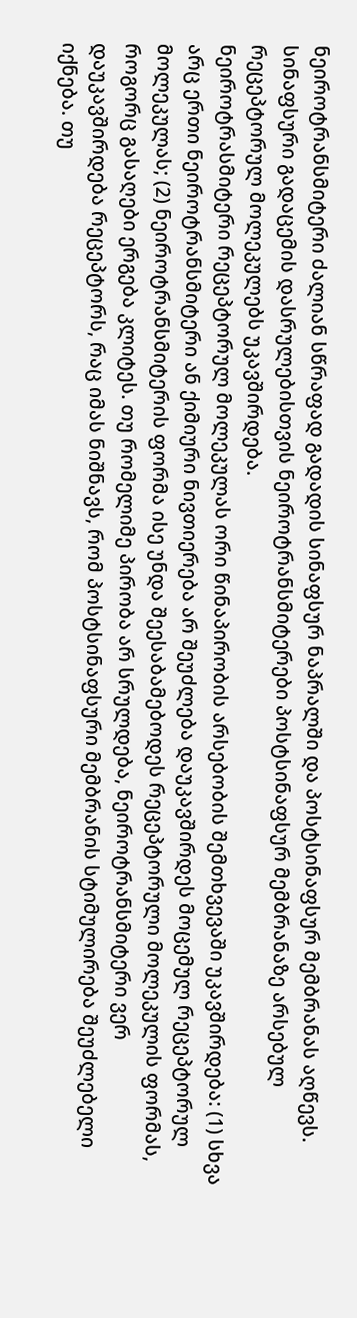ნეიროტრანსმიტერი ძალიან სწრაფად გადადის სინაფსურ ნაპრალში და პოსტსინაფსურ მემბრანას აღწევს. სინაფსური გადაცემის დასრულებისთვის ნეიროტრანსმიტერები პოსტსინაფსურ მემბრანაზე არსებულ რეცეპტორულ მოლეკულებს უკავშირდება.
ნეიროტრასმიტერი რეცეპტორულ მოლეკულას ორი წინაპირობის არსებობის შემთხვევაში უკავშირდება: (1) სხვა არც ერთი ნეიროტრანსმიტერი ან ქიმიური ნივთიერება არ შეუძლება დაუკავშირდეს მოცემულ რეცეპტორულ მოლეკულას; (2) ნეიროტრანსმიტერის ფორმა ისე უნდა შეესაბამებოდეს რეცეპტორული მოლეკულის ფორმას, როგორც გასაღები ერგება კლიტეს. თუ რომელიმე პირობა არ სრულდება, ნეიროტრანსმიტერი ვერ დაუკავშირდება რეცეპტორს, რაც იმას ნიშნავს, რომ პოსტსინაფსური მემბრანის სტიმულირება შეუძლებელი იქნება. თუ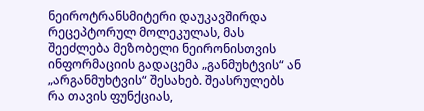ნეიროტრანსმიტერი დაუკავშირდა რეცეპტორულ მოლეკულას, მას შეეძლება მეზობელი ნეირონისთვის ინფორმაციის გადაცემა „განმუხტვის“ ან „არგანმუხტვის“ შესახებ. შეასრულებს რა თავის ფუნქციას,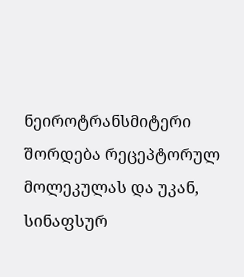ნეიროტრანსმიტერი შორდება რეცეპტორულ მოლეკულას და უკან, სინაფსურ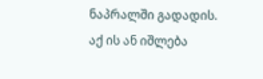ნაპრალში გადადის. აქ ის ან იშლება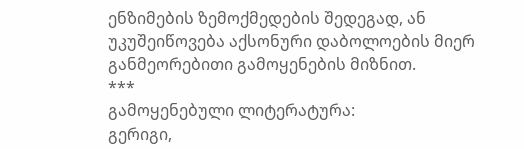ენზიმების ზემოქმედების შედეგად, ან უკუშეიწოვება აქსონური დაბოლოების მიერ განმეორებითი გამოყენების მიზნით.
***
გამოყენებული ლიტერატურა:
გერიგი,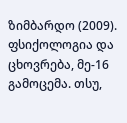ზიმბარდო (2009). ფსიქოლოგია და ცხოვრება, მე-16 გამოცემა. თსუ,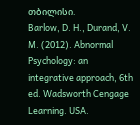თბილისი.
Barlow, D. H., Durand, V. M. (2012). Abnormal Psychology: an integrative approach, 6th ed. Wadsworth Cengage Learning. USA.